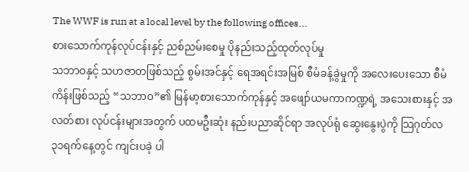The WWF is run at a local level by the following offices...
စားသောက်ကုန်လုပ်ငန်းနှင့် ညစ်ညမ်းစေမှု ပိုနည်းသည့်ထုတ်လုပ်မှု
သဘာဝနှင့် သဟဇာတဖြစ်သည့် စွမ်းအင်နှင့် ရေအရင်းအမြစ် စီမံခန့်ခွဲမှုကို အလေးပေးသော စီမံကိန်းဖြစ်သည့် “သဘာဝ”၏ မြန်မာ့စားသောက်ကုန်နှင့် အဖျော်ယမကာကဏ္ဍရဲ့ အသေးစားနှင့် အလတ်စား လုပ်ငန်းများအတွက် ပထမဦးဆုံး နည်းပညာဆိုင်ရာ အလုပ်ရုံ ဆွေးနွေးပွဲကို သြဂုတ်လ ၃၁ရက်နေ့တွင် ကျင်းပခဲ့ ပါ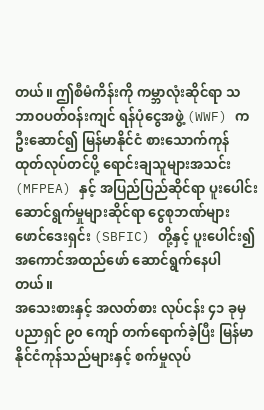တယ်။ ဤစီမံကိန်းကို ကမ္ဘာလုံးဆိုင်ရာ သဘာဝပတ်ဝန်းကျင် ရန်ပုံငွေအဖွဲ့ (WWF) က ဦးဆောင်၍ မြန်မာနိုင်ငံ စားသောက်ကုန် ထုတ်လုပ်တင်ပို့ ရောင်းချသူများအသင်း (MFPEA) နှင့် အပြည်ပြည်ဆိုင်ရာ ပူးပေါင်း ဆောင်ရွက်မှုများဆိုင်ရာ ငွေစုဘဏ်များ ဖောင်ဒေးရှင်း (SBFIC) တို့နှင့် ပူးပေါင်း၍ အကောင်အထည်ဖော် ဆောင်ရွက်နေပါတယ်။
အသေးစားနှင့် အလတ်စား လုပ်ငန်း ၄၁ ခုမှ ပညာရှင် ၉၀ ကျော် တက်ရောက်ခဲ့ပြီး မြန်မာနိုင်ငံကုန်သည်များနှင့် စက်မှုလုပ်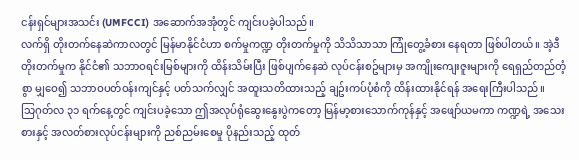ငန်းရှင်များအသင်း (UMFCCI) အဆောက်အအုံတွင် ကျင်းပခဲ့ပါသည်။
လက်ရှိ တိုးတက်နေဆဲကာလတွင် မြန်မာနိုင်ငံဟာ စက်မှုကဏ္ဍ တိုးတက်မှုကို သိသိသာသာ ကြုံတွေ့ခံစား နေရတာ ဖြစ်ပါတယ်။ အဲ့ဒီ တိုးတက်မှုက နိုင်ငံ၏ သဘာဝရင်းမြစ်များကို ထိန်းသိမ်းပြီး ဖြစ်ပျက်နေဆဲ လုပ်ငန်းစဥ်များမှ အကျိုးကျေးဇူးများကို ရေရှည်တည်တံ့စွာ မျှဝေ၍ သဘာဝပတ်ဝန်းကျင်နှင့် ပတ်သက်လျှင် အထူးသတိထားသည့် ချဥ်းကပ်ပုံစံကို ထိန်းထားနိုင်ရန် အရေးကြီးပါသည်။
သြဂုတ်လ ၃၁ ရက်နေ့တွင် ကျင်းပခဲ့သော ဤအလုပ်ရုံဆွေးနွေးပွဲကတော့ မြန်မာ့စားသောက်ကုန်နှင့် အဖျော်ယမကာ ကဏ္ဍရဲ့ အသေးစားနှင့် အလတ်စားလုပ်ငန်းများကို ညစ်ညမ်းစေမှု ပိုနည်းသည့် ထုတ်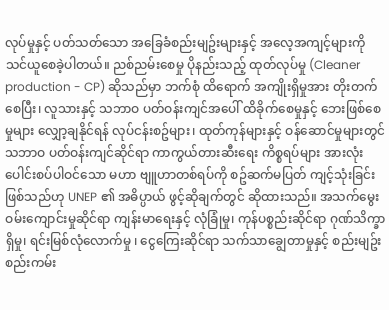လုပ်မှုနှင့် ပတ်သတ်သော အခြေခံစည်းမျဥ်းများနှင့် အလေ့အကျင့်များကို သင်ယူစေခဲ့ပါတယ်။ ညစ်ညမ်းစေမှု ပိုနည်းသည့် ထုတ်လုပ်မှု (Cleaner production - CP) ဆိုသည်မှာ ဘက်စုံ ထိရောက် အကျိုးရှိမှုအား တိုးတက်စေပြီး၊ လူသားနှင့် သဘာဝ ပတ်ဝန်းကျင်အပေါ် ထိခိုက်စေမှုနှင့် ဘေးဖြစ်စေမှုများ လျှော့ချနိုင်ရန် လုပ်ငန်းစဥ်များ၊ ထုတ်ကုန်များနှင့် ဝန်ဆောင်မှုများတွင် သဘာဝ ပတ်ဝန်းကျင်ဆိုင်ရာ ကာကွယ်တားဆီးရေး ကိစ္စရပ်များ အားလုံး ပေါင်းစပ်ပါဝင်သော မဟာ ဗျူဟာတစ်ရပ်ကို စဥ်ဆက်မပြတ် ကျင့်သုံးခြင်း ဖြစ်သည်ဟု UNEP ၏ အဓိပ္ပာယ် ဖွင့်ဆိုချက်တွင် ဆိုထားသည်။ အသက်မွေး ဝမ်းကျောင်းမှုဆိုင်ရာ ကျန်းမာရေးနှင့် လုံခြုံမှု၊ ကုန်ပစ္စည်းဆိုင်ရာ ဂုဏ်သိက္ခာရှိမှု၊ ရင်းမြစ်လုံလောက်မှု ၊ ငွေကြေးဆိုင်ရာ သက်သာချွေတာမှုနှင့် စည်းမျဥ်းစည်းကမ်း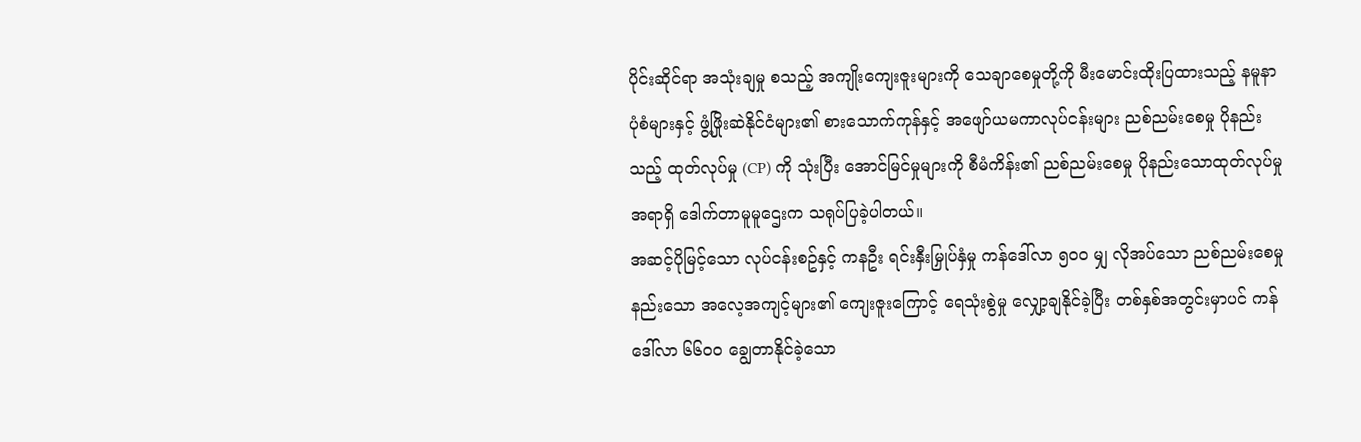ပိုင်းဆိုင်ရာ အသုံးချမှု စသည့် အကျိုးကျေးဇူးများကို သေချာစေမှုတို့ကို မီးမောင်းထိုးပြထားသည့် နမူနာပုံစံများနှင့် ဖွံ့ဖြိုးဆဲနိုင်ငံများ၏ စားသောက်ကုန်နှင့် အဖျော်ယမကာလုပ်ငန်းများ ညစ်ညမ်းစေမှု ပိုနည်းသည့် ထုတ်လုပ်မှု (CP) ကို သုံးပြီး အောင်မြင်မှုများကို စီမံကိန်း၏ ညစ်ညမ်းစေမှု ပိုနည်းသောထုတ်လုပ်မှု အရာရှိ ဒေါက်တာမူမူဌေးက သရုပ်ပြခဲ့ပါတယ်။
အဆင့်ပိုမြင့်သော လုပ်ငန်းစဥ်နှင့် ကနဦး ရင်းနှီးမြှုပ်နှံမှု ကန်ဒေါ်လာ ၅၀၀ မျှ လိုအပ်သော ညစ်ညမ်းစေမှု နည်းသော အလေ့အကျင့်များ၏ ကျေးဇူးကြောင့် ရေသုံးစွဲမှု လျှော့ချနိုင်ခဲ့ပြီး တစ်နှစ်အတွင်းမှာပင် ကန်ဒေါ်လာ ၆၆၀၀ ချွေတာနိုင်ခဲ့သော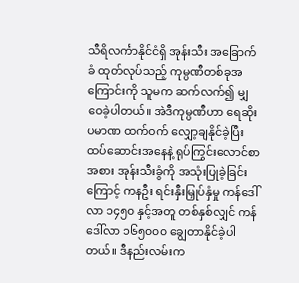သီရိလင်္ကာနိုင်ငံရှိ အုန်းသီး အခြောက်ခံ ထုတ်လုပ်သည့် ကုမ္ပဏီတစ်ခုအကြောင်းကို သူမက ဆက်လက်၍ မျှဝေခဲ့ပါတယ်။ အဲဒီကုမ္ပဏီဟာ ရေဆိုးပမာဏ ထက်ဝက် လျှော့ချနိုင်ခဲ့ပြီး ထပ်ဆောင်းအနေနဲ့ ရုပ်ကြွင်းလောင်စာအစား အုန်းသီးခွံကို အသုံးပြုခဲ့ခြင်းကြောင့် ကနဦး ရင်းနှီးမြှုပ်နှံမှု ကန်ဒေါ်လာ ၁၄၅၀ နှင့်အတူ တစ်နှစ်လျှင် ကန်ဒေါ်လာ ၁၆၅၀၀၀ ချွေတာနိုင်ခဲ့ပါတယ်။ ဒီနည်းလမ်းက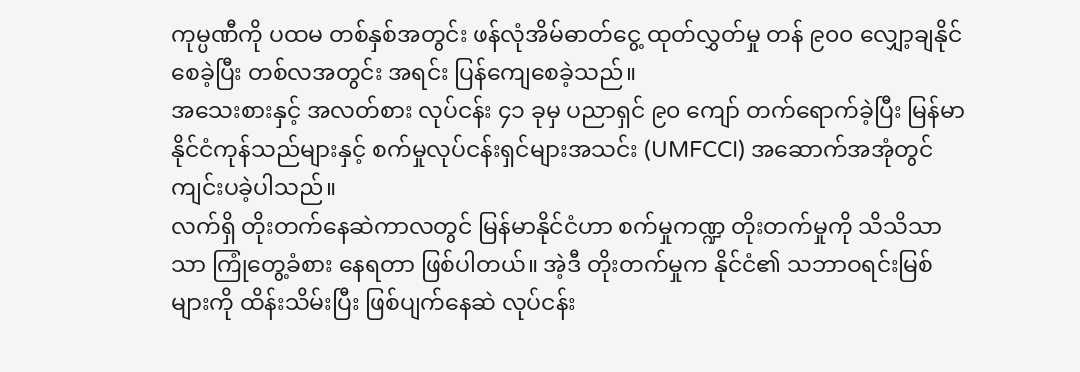ကုမ္ပဏီကို ပထမ တစ်နှစ်အတွင်း ဖန်လုံအိမ်ဓာတ်ငွေ့ ထုတ်လွှတ်မှု တန် ၉၀၀ လျှော့ချနိုင်စေခဲ့ပြီး တစ်လအတွင်း အရင်း ပြန်ကျေစေခဲ့သည်။
အသေးစားနှင့် အလတ်စား လုပ်ငန်း ၄၁ ခုမှ ပညာရှင် ၉၀ ကျော် တက်ရောက်ခဲ့ပြီး မြန်မာနိုင်ငံကုန်သည်များနှင့် စက်မှုလုပ်ငန်းရှင်များအသင်း (UMFCCI) အဆောက်အအုံတွင် ကျင်းပခဲ့ပါသည်။
လက်ရှိ တိုးတက်နေဆဲကာလတွင် မြန်မာနိုင်ငံဟာ စက်မှုကဏ္ဍ တိုးတက်မှုကို သိသိသာသာ ကြုံတွေ့ခံစား နေရတာ ဖြစ်ပါတယ်။ အဲ့ဒီ တိုးတက်မှုက နိုင်ငံ၏ သဘာဝရင်းမြစ်များကို ထိန်းသိမ်းပြီး ဖြစ်ပျက်နေဆဲ လုပ်ငန်း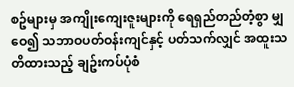စဥ်များမှ အကျိုးကျေးဇူးများကို ရေရှည်တည်တံ့စွာ မျှဝေ၍ သဘာဝပတ်ဝန်းကျင်နှင့် ပတ်သက်လျှင် အထူးသတိထားသည့် ချဥ်းကပ်ပုံစံ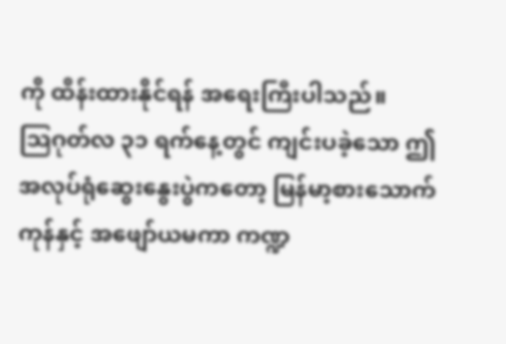ကို ထိန်းထားနိုင်ရန် အရေးကြီးပါသည်။
သြဂုတ်လ ၃၁ ရက်နေ့တွင် ကျင်းပခဲ့သော ဤအလုပ်ရုံဆွေးနွေးပွဲကတော့ မြန်မာ့စားသောက်ကုန်နှင့် အဖျော်ယမကာ ကဏ္ဍ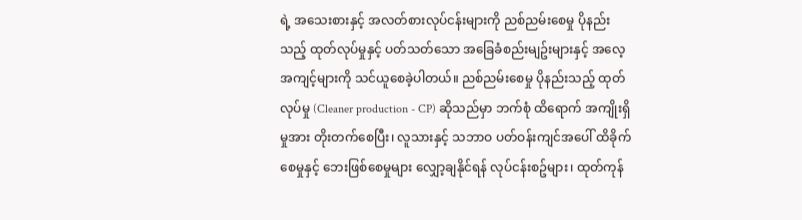ရဲ့ အသေးစားနှင့် အလတ်စားလုပ်ငန်းများကို ညစ်ညမ်းစေမှု ပိုနည်းသည့် ထုတ်လုပ်မှုနှင့် ပတ်သတ်သော အခြေခံစည်းမျဥ်းများနှင့် အလေ့အကျင့်များကို သင်ယူစေခဲ့ပါတယ်။ ညစ်ညမ်းစေမှု ပိုနည်းသည့် ထုတ်လုပ်မှု (Cleaner production - CP) ဆိုသည်မှာ ဘက်စုံ ထိရောက် အကျိုးရှိမှုအား တိုးတက်စေပြီး၊ လူသားနှင့် သဘာဝ ပတ်ဝန်းကျင်အပေါ် ထိခိုက်စေမှုနှင့် ဘေးဖြစ်စေမှုများ လျှော့ချနိုင်ရန် လုပ်ငန်းစဥ်များ၊ ထုတ်ကုန်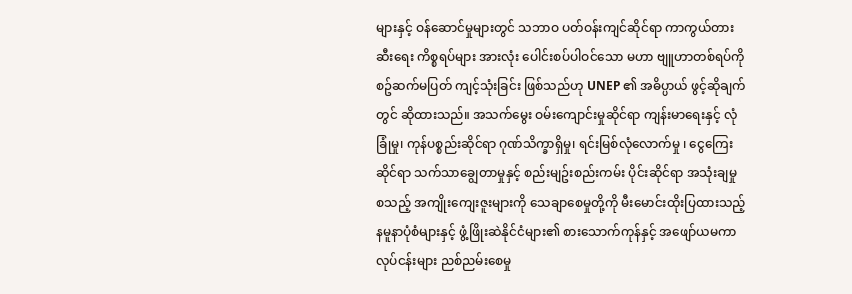များနှင့် ဝန်ဆောင်မှုများတွင် သဘာဝ ပတ်ဝန်းကျင်ဆိုင်ရာ ကာကွယ်တားဆီးရေး ကိစ္စရပ်များ အားလုံး ပေါင်းစပ်ပါဝင်သော မဟာ ဗျူဟာတစ်ရပ်ကို စဥ်ဆက်မပြတ် ကျင့်သုံးခြင်း ဖြစ်သည်ဟု UNEP ၏ အဓိပ္ပာယ် ဖွင့်ဆိုချက်တွင် ဆိုထားသည်။ အသက်မွေး ဝမ်းကျောင်းမှုဆိုင်ရာ ကျန်းမာရေးနှင့် လုံခြုံမှု၊ ကုန်ပစ္စည်းဆိုင်ရာ ဂုဏ်သိက္ခာရှိမှု၊ ရင်းမြစ်လုံလောက်မှု ၊ ငွေကြေးဆိုင်ရာ သက်သာချွေတာမှုနှင့် စည်းမျဥ်းစည်းကမ်း ပိုင်းဆိုင်ရာ အသုံးချမှု စသည့် အကျိုးကျေးဇူးများကို သေချာစေမှုတို့ကို မီးမောင်းထိုးပြထားသည့် နမူနာပုံစံများနှင့် ဖွံ့ဖြိုးဆဲနိုင်ငံများ၏ စားသောက်ကုန်နှင့် အဖျော်ယမကာလုပ်ငန်းများ ညစ်ညမ်းစေမှု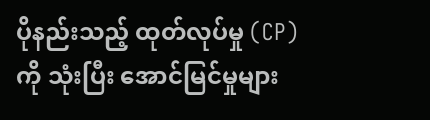ပိုနည်းသည့် ထုတ်လုပ်မှု (CP) ကို သုံးပြီး အောင်မြင်မှုများ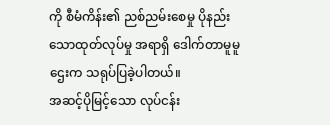ကို စီမံကိန်း၏ ညစ်ညမ်းစေမှု ပိုနည်းသောထုတ်လုပ်မှု အရာရှိ ဒေါက်တာမူမူဌေးက သရုပ်ပြခဲ့ပါတယ်။
အဆင့်ပိုမြင့်သော လုပ်ငန်း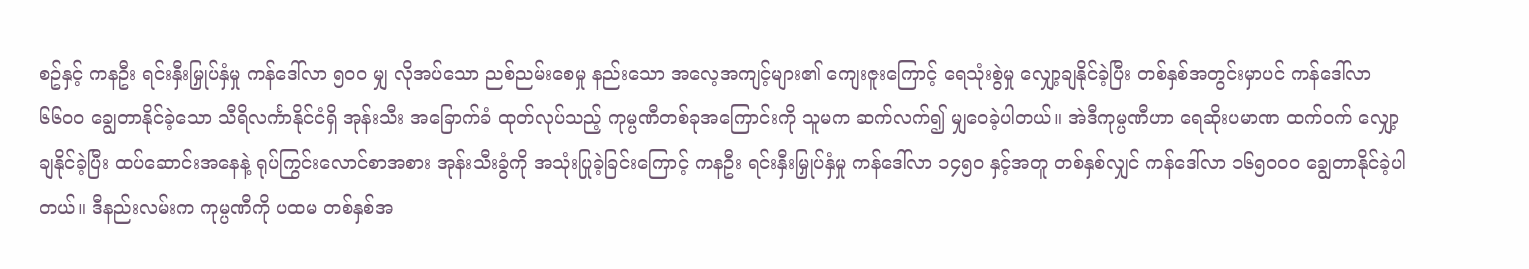စဥ်နှင့် ကနဦး ရင်းနှီးမြှုပ်နှံမှု ကန်ဒေါ်လာ ၅၀၀ မျှ လိုအပ်သော ညစ်ညမ်းစေမှု နည်းသော အလေ့အကျင့်များ၏ ကျေးဇူးကြောင့် ရေသုံးစွဲမှု လျှော့ချနိုင်ခဲ့ပြီး တစ်နှစ်အတွင်းမှာပင် ကန်ဒေါ်လာ ၆၆၀၀ ချွေတာနိုင်ခဲ့သော သီရိလင်္ကာနိုင်ငံရှိ အုန်းသီး အခြောက်ခံ ထုတ်လုပ်သည့် ကုမ္ပဏီတစ်ခုအကြောင်းကို သူမက ဆက်လက်၍ မျှဝေခဲ့ပါတယ်။ အဲဒီကုမ္ပဏီဟာ ရေဆိုးပမာဏ ထက်ဝက် လျှော့ချနိုင်ခဲ့ပြီး ထပ်ဆောင်းအနေနဲ့ ရုပ်ကြွင်းလောင်စာအစား အုန်းသီးခွံကို အသုံးပြုခဲ့ခြင်းကြောင့် ကနဦး ရင်းနှီးမြှုပ်နှံမှု ကန်ဒေါ်လာ ၁၄၅၀ နှင့်အတူ တစ်နှစ်လျှင် ကန်ဒေါ်လာ ၁၆၅၀၀၀ ချွေတာနိုင်ခဲ့ပါတယ်။ ဒီနည်းလမ်းက ကုမ္ပဏီကို ပထမ တစ်နှစ်အ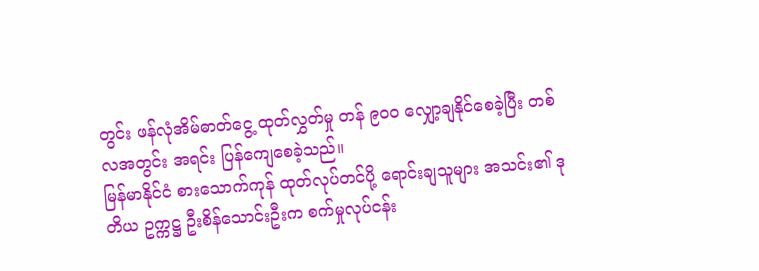တွင်း ဖန်လုံအိမ်ဓာတ်ငွေ့ ထုတ်လွှတ်မှု တန် ၉၀၀ လျှော့ချနိုင်စေခဲ့ပြီး တစ်လအတွင်း အရင်း ပြန်ကျေစေခဲ့သည်။
မြန်မာနိုင်ငံ စားသောက်ကုန် ထုတ်လုပ်တင်ပို့ ရောင်းချသူများ အသင်း၏ ဒုတိယ ဥက္ကဋ္ဌ ဦးစိန်သောင်းဦးက စက်မှုလုပ်ငန်း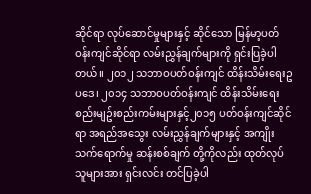ဆိုင်ရာ လုပ်ဆောင်မှုများနှင့် ဆိုင်သော မြန်မာ့ပတ်ဝန်းကျင်ဆိုင်ရာ လမ်းညွှန်ချက်များကို ရှင်းပြခဲ့ပါတယ်။ ၂၀၁၂ သဘာဝပတ်ဝန်းကျင် ထိန်းသိမ်းရေးဥပဒေ၊ ၂၀၁၄ သဘာဝပတ်ဝန်းကျင် ထိန်းသိမ်းရေး စည်းမျဥ်းစည်းကမ်းများနှင့်၂၀၁၅ ပတ်ဝန်းကျင်ဆိုင်ရာ အရည်အသွေး လမ်းညွှန်ချက်များနှင့် အကျိုးသက်ရောက်မှု ဆန်းစစ်ချက် တို့ကိုလည်း ထုတ်လုပ်သူများအား ရှင်းလင်း တင်ပြခဲ့ပါ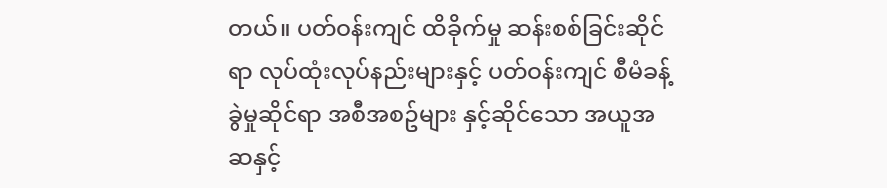တယ်။ ပတ်ဝန်းကျင် ထိခိုက်မှု ဆန်းစစ်ခြင်းဆိုင်ရာ လုပ်ထုံးလုပ်နည်းများနှင့် ပတ်ဝန်းကျင် စီမံခန့်ခွဲမှုဆိုင်ရာ အစီအစဥ်များ နှင့်ဆိုင်သော အယူအဆနှင့်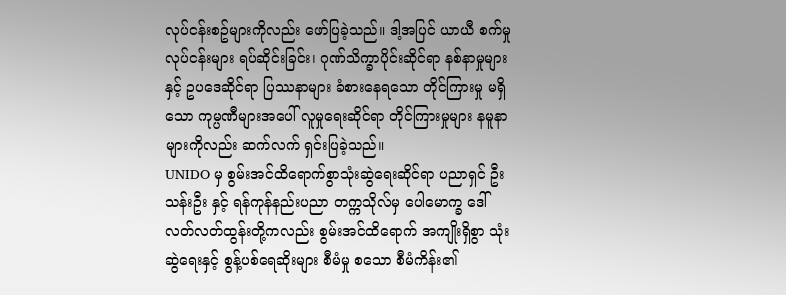လုပ်ငန်းစဥ်များကိုလည်း ဖော်ပြခဲ့သည်။ ဒါ့အပြင် ယာယီ စက်မှုလုပ်ငန်းများ ရပ်ဆိုင်းခြင်း၊ ဂုဏ်သိက္ခာပိုင်းဆိုင်ရာ နစ်နာမှုများနှင့် ဥပဒေဆိုင်ရာ ပြဿနာများ ခံစားနေရသော တိုင်ကြားမှု မရှိသော ကုမ္ပဏီများအပေါ် လူမှုရေးဆိုင်ရာ တိုင်ကြားမှုများ နမူနာများကိုလည်း ဆက်လက် ရှင်းပြခဲ့သည်။
UNIDO မှ စွမ်းအင်ထိရောက်စွာသုံးဆွဲရေးဆိုင်ရာ ပညာရှင် ဦးသန်းဦး နှင့် ရန်ကုန်နည်းပညာ တက္ကသိုလ်မှ ပေါမောက္ခ ဒေါ်လတ်လတ်ထွန်းတို့ကလည်း စွမ်းအင်ထိရောက် အကျိုးရှိစွာ သုံးဆွဲရေးနှင့် စွန့်ပစ်ရေဆိုးများ စီမံမှု စသော စီမံကိန်း၏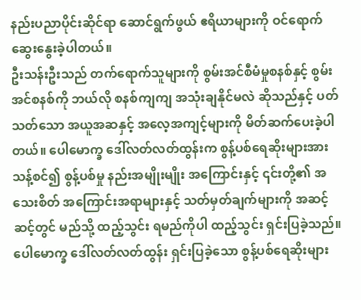နည်းပညာပိုင်းဆိုင်ရာ ဆောင်ရွက်ဖွယ် ဧရိယာများကို ဝင်ရောက်ဆွေးနွေးခဲ့ပါတယ်။
ဦးသန်းဦးသည် တက်ရောက်သူများကို စွမ်းအင်စီမံမှုစနစ်နှင့် စွမ်းအင်စနစ်ကို ဘယ်လို စနစ်ကျကျ အသုံးချနိုင်မလဲ ဆိုသည်နှင့် ပတ်သတ်သော အယူအဆနှင့် အလေ့အကျင့်များကို မိတ်ဆက်ပေးခဲ့ပါတယ်။ ပေါမောက္ခ ဒေါ်လတ်လတ်ထွန်းက စွန့်ပစ်ရေဆိုးများအား သန့်စင်၍ စွန့်ပစ်မှု နည်းအမျိုးမျိုး အကြောင်းနှင့် ၎င်းတို့၏ အသေးစိတ် အကြောင်းအရာများနှင့် သတ်မှတ်ချက်များကို အဆင့်ဆင့်တွင် မည်သို့ ထည့်သွင်း ရမည်ကိုပါ ထည့်သွင်း ရှင်းပြခဲ့သည်။
ပေါမောက္ခ ဒေါ်လတ်လတ်ထွန်း ရှင်းပြခဲ့သော စွန့်ပစ်ရေဆိုးများ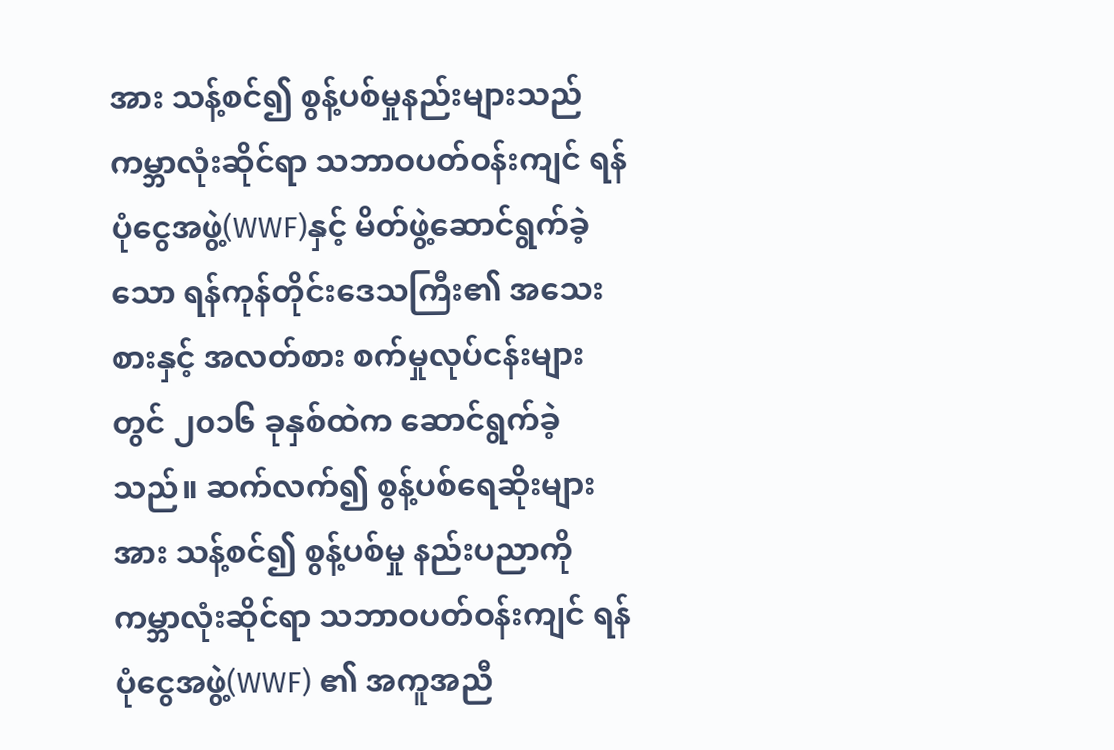အား သန့်စင်၍ စွန့်ပစ်မှုနည်းများသည် ကမ္ဘာလုံးဆိုင်ရာ သဘာဝပတ်ဝန်းကျင် ရန်ပုံငွေအဖွဲ့(WWF)နှင့် မိတ်ဖွဲ့ဆောင်ရွက်ခဲ့သော ရန်ကုန်တိုင်းဒေသကြီး၏ အသေးစားနှင့် အလတ်စား စက်မှုလုပ်ငန်းများတွင် ၂၀၁၆ ခုနှစ်ထဲက ဆောင်ရွက်ခဲ့သည်။ ဆက်လက်၍ စွန့်ပစ်ရေဆိုးများအား သန့်စင်၍ စွန့်ပစ်မှု နည်းပညာကို ကမ္ဘာလုံးဆိုင်ရာ သဘာဝပတ်ဝန်းကျင် ရန်ပုံငွေအဖွဲ့(WWF) ၏ အကူအညီ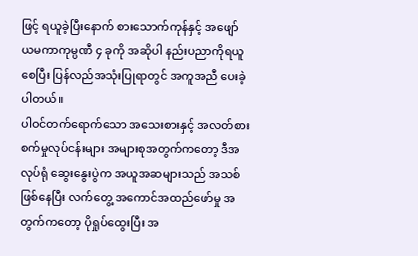ဖြင့် ရယူခဲ့ပြီးနောက် စားသောက်ကုန်နှင့် အဖျော်ယမကာကုမ္ပဏီ ၄ ခုကို အဆိုပါ နည်းပညာကိုရယူစေပြီး ပြန်လည်အသုံးပြုရာတွင် အကူအညီ ပေးခဲ့ပါတယ်။
ပါဝင်တက်ရောက်သော အသေးစားနှင့် အလတ်စား စက်မှုလုပ်ငန်းများ အများစုအတွက်ကတော့ ဒီအလုပ်ရုံ ဆွေးနွေးပွဲက အယူအဆများသည် အသစ်ဖြစ်နေပြီး လက်တွေ့ အကောင်အထည်ဖော်မှု အတွက်ကတော့ ပိုရှုပ်ထွေးပြီး အ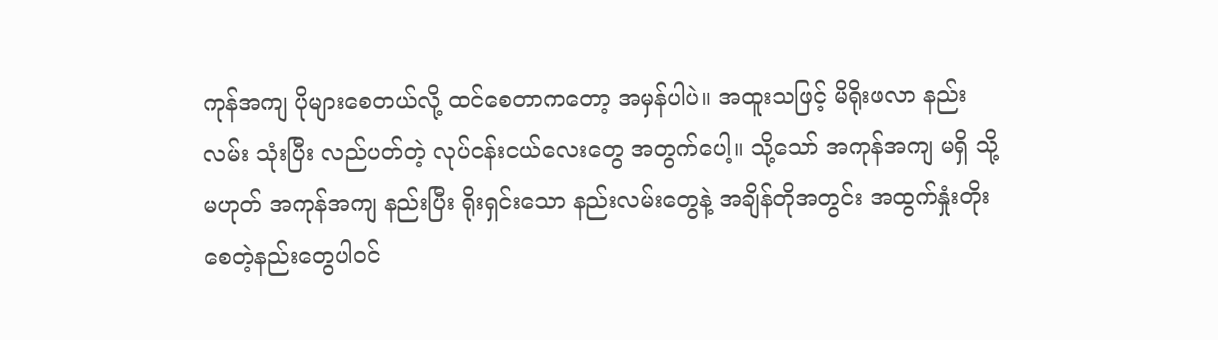ကုန်အကျ ပိုများစေတယ်လို့ ထင်စေတာကတော့ အမှန်ပါပဲ။ အထူးသဖြင့် မိရိုးဖလာ နည်းလမ်း သုံးပြီး လည်ပတ်တဲ့ လုပ်ငန်းငယ်လေးတွေ အတွက်ပေါ့။ သို့သော် အကုန်အကျ မရှိ သို့မဟုတ် အကုန်အကျ နည်းပြီး ရိုးရှင်းသော နည်းလမ်းတွေနဲ့ အချိန်တိုအတွင်း အထွက်နှုံးတိုးစေတဲ့နည်းတွေပါဝင်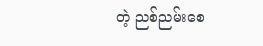တဲ့ ညစ်ညမ်းစေ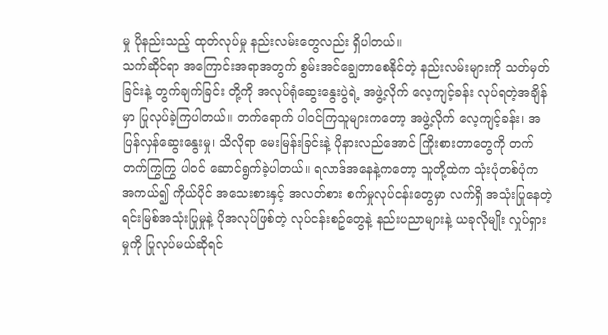မှု ပိုနည်းသည့် ထုတ်လုပ်မှု နည်းလမ်းတွေလည်း ရှိပါတယ်။
သက်ဆိုင်ရာ အကြောင်းအရာအတွက် စွမ်းအင်ချွေတာစေနိုင်တဲ့ နည်းလမ်းများကို သတ်မှတ်ခြင်းနဲ့ တွက်ချက်ခြင်း တို့ကို အလုပ်ရုံဆွေးနွေးပွဲရဲ့ အဖွဲ့လိုက် လေ့ကျင့်ခန်း လုပ်ရတဲ့အချိန်မှာ ပြုလုပ်ခဲ့ကြပါတယ်။ တက်ရောက် ပါဝင်ကြသူများကတော့ အဖွဲ့လိုက် လေ့ကျင့်ခန်း၊ အပြန်လှန်ဆွေးနွေးမှု၊ သိလိုရာ မေးမြန်းခြင်းနဲ့ ပိုနားလည်အောင် ကြိုးစားတာတွေကို တက်တက်ကြွကြွ ပါဝင် ဆောင်ရွက်ခဲ့ပါတယ်။ ရလာဒ်အနေနဲ့ကတော့ သူတို့ထဲက သုံးပုံတစ်ပုံက အကယ်၍ ကိုယ်ပိုင် အသေးစားနှင့် အလတ်စား စက်မှုလုပ်ငန်းတွေမှာ လက်ရှိ အသုံးပြုနေတဲ့ ရင်းမြစ်အသုံးပြုမှုနဲ့ ပိုအလုပ်ဖြစ်တဲ့ လုပ်ငန်းစဥ်တွေနဲ့ နည်းပညာများနဲ့ ယခုလိုမျိုး လှုပ်ရှားမှုကို ပြုလုပ်မယ်ဆိုရင်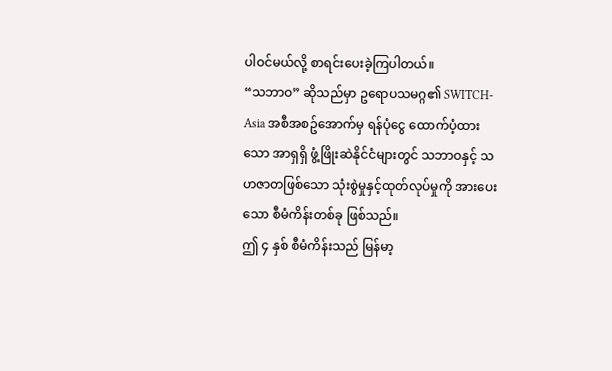ပါဝင်မယ်လို့ စာရင်းပေးခဲ့ကြပါတယ်။
“သဘာဝ” ဆိုသည်မှာ ဥရောပသမဂ္ဂ၏ SWITCH-Asia အစီအစဥ်အောက်မှ ရန်ပုံငွေ ထောက်ပံ့ထားသော အာရှရှိ ဖွံ့ဖြိုးဆဲနိုင်ငံများတွင် သဘာဝနှင့် သဟဇာတဖြစ်သော သုံးစွဲမှုနှင့်ထုတ်လုပ်မှုကို အားပေးသော စီမံကိန်းတစ်ခု ဖြစ်သည်။
ဤ ၄ နှစ် စီမံကိန်းသည် မြန်မာ့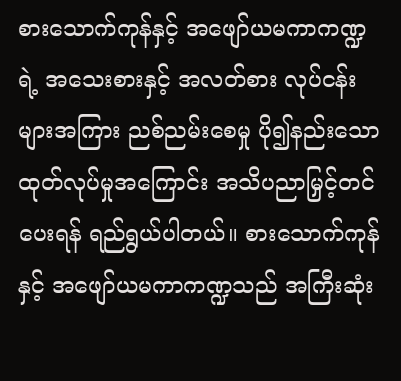စားသောက်ကုန်နှင့် အဖျော်ယမကာကဏ္ဍရဲ့ အသေးစားနှင့် အလတ်စား လုပ်ငန်းများအကြား ညစ်ညမ်းစေမှု ပို၍နည်းသော ထုတ်လုပ်မှုအကြောင်း အသိပညာမြှင့်တင်ပေးရန် ရည်ရွယ်ပါတယ်။ စားသောက်ကုန်နှင့် အဖျော်ယမကာကဏ္ဍသည် အကြီးဆုံး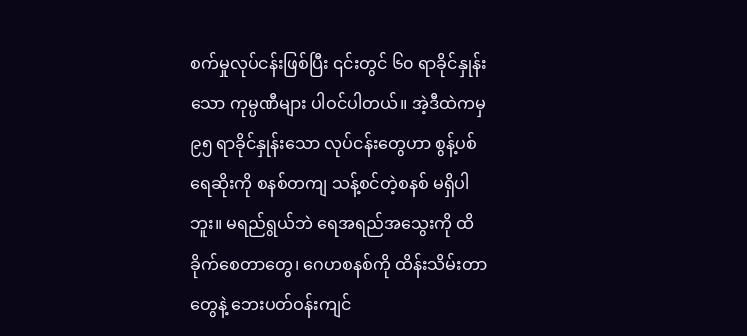စက်မှုလုပ်ငန်းဖြစ်ပြီး ၎င်းတွင် ၆၀ ရာခိုင်နှုန်းသော ကုမ္ပဏီများ ပါဝင်ပါတယ်။ အဲ့ဒီထဲကမှ ၉၅ ရာခိုင်နှုန်းသော လုပ်ငန်းတွေဟာ စွန့်ပစ်ရေဆိုးကို စနစ်တကျ သန့်စင်တဲ့စနစ် မရှိပါဘူး။ မရည်ရွယ်ဘဲ ရေအရည်အသွေးကို ထိခိုက်စေတာတွေ၊ ဂေဟစနစ်ကို ထိန်းသိမ်းတာတွေနဲ့ ဘေးပတ်ဝန်းကျင်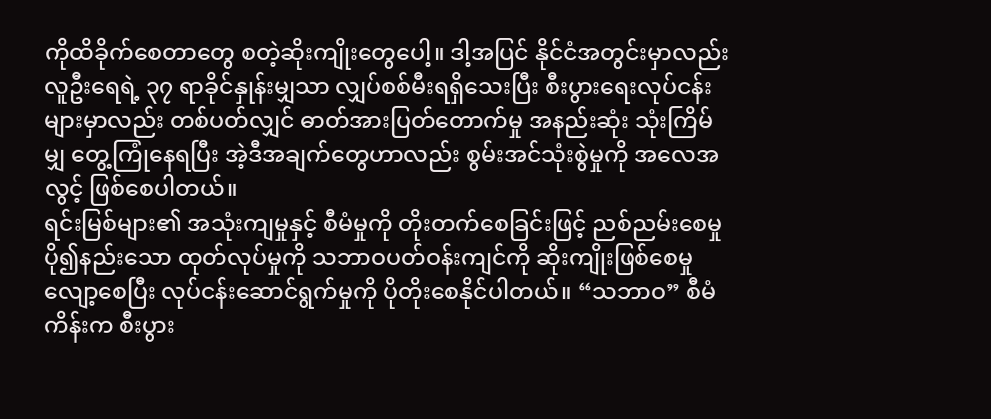ကိုထိခိုက်စေတာတွေ စတဲ့ဆိုးကျိုးတွေပေါ့။ ဒါ့အပြင် နိုင်ငံအတွင်းမှာလည်း လူဦးရေရဲ့ ၃၇ ရာခိုင်နှုန်းမျှသာ လျှပ်စစ်မီးရရှိသေးပြီး စီးပွားရေးလုပ်ငန်းများမှာလည်း တစ်ပတ်လျှင် ဓာတ်အားပြတ်တောက်မှု အနည်းဆုံး သုံးကြိမ်မျှ တွေ့ကြုံနေရပြီး အဲ့ဒီအချက်တွေဟာလည်း စွမ်းအင်သုံးစွဲမှုကို အလေအလွင့် ဖြစ်စေပါတယ်။
ရင်းမြစ်များ၏ အသုံးကျမှုနှင့် စီမံမှုကို တိုးတက်စေခြင်းဖြင့် ညစ်ညမ်းစေမှု ပို၍နည်းသော ထုတ်လုပ်မှုကို သဘာဝပတ်ဝန်းကျင်ကို ဆိုးကျိုးဖြစ်စေမှု လျော့စေပြီး လုပ်ငန်းဆောင်ရွက်မှုကို ပိုတိုးစေနိုင်ပါတယ်။ “သဘာဝ” စီမံကိန်းက စီးပွား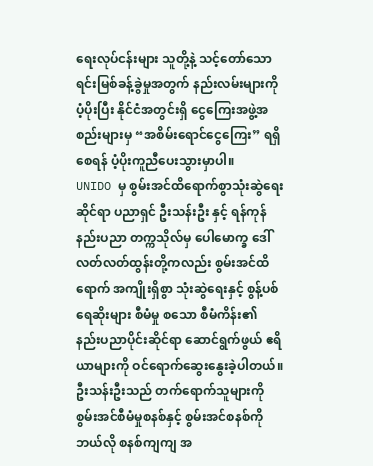ရေးလုပ်ငန်းများ သူတို့နဲ့ သင့်တော်သော ရင်းမြစ်ခန့်ခွဲမှုအတွက် နည်းလမ်းများကို ပံ့ပိုးပြီး နိုင်ငံအတွင်းရှိ ငွေကြေးအဖွဲ့အစည်းများမှ “အစိမ်းရောင်ငွေကြေး” ရရှိစေရန် ပံ့ပိုးကူညီပေးသွားမှာပါ။
UNIDO မှ စွမ်းအင်ထိရောက်စွာသုံးဆွဲရေးဆိုင်ရာ ပညာရှင် ဦးသန်းဦး နှင့် ရန်ကုန်နည်းပညာ တက္ကသိုလ်မှ ပေါမောက္ခ ဒေါ်လတ်လတ်ထွန်းတို့ကလည်း စွမ်းအင်ထိရောက် အကျိုးရှိစွာ သုံးဆွဲရေးနှင့် စွန့်ပစ်ရေဆိုးများ စီမံမှု စသော စီမံကိန်း၏ နည်းပညာပိုင်းဆိုင်ရာ ဆောင်ရွက်ဖွယ် ဧရိယာများကို ဝင်ရောက်ဆွေးနွေးခဲ့ပါတယ်။
ဦးသန်းဦးသည် တက်ရောက်သူများကို စွမ်းအင်စီမံမှုစနစ်နှင့် စွမ်းအင်စနစ်ကို ဘယ်လို စနစ်ကျကျ အ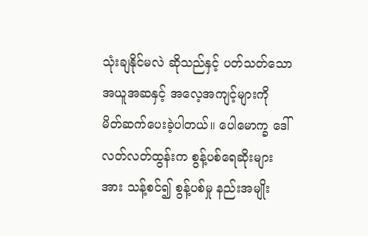သုံးချနိုင်မလဲ ဆိုသည်နှင့် ပတ်သတ်သော အယူအဆနှင့် အလေ့အကျင့်များကို မိတ်ဆက်ပေးခဲ့ပါတယ်။ ပေါမောက္ခ ဒေါ်လတ်လတ်ထွန်းက စွန့်ပစ်ရေဆိုးများအား သန့်စင်၍ စွန့်ပစ်မှု နည်းအမျိုး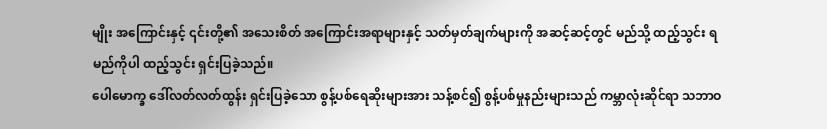မျိုး အကြောင်းနှင့် ၎င်းတို့၏ အသေးစိတ် အကြောင်းအရာများနှင့် သတ်မှတ်ချက်များကို အဆင့်ဆင့်တွင် မည်သို့ ထည့်သွင်း ရမည်ကိုပါ ထည့်သွင်း ရှင်းပြခဲ့သည်။
ပေါမောက္ခ ဒေါ်လတ်လတ်ထွန်း ရှင်းပြခဲ့သော စွန့်ပစ်ရေဆိုးများအား သန့်စင်၍ စွန့်ပစ်မှုနည်းများသည် ကမ္ဘာလုံးဆိုင်ရာ သဘာဝ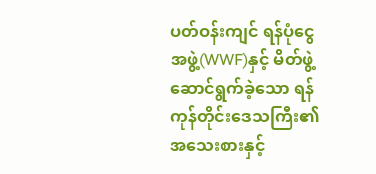ပတ်ဝန်းကျင် ရန်ပုံငွေအဖွဲ့(WWF)နှင့် မိတ်ဖွဲ့ဆောင်ရွက်ခဲ့သော ရန်ကုန်တိုင်းဒေသကြီး၏ အသေးစားနှင့်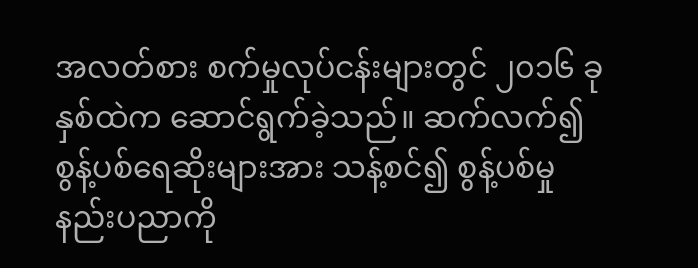အလတ်စား စက်မှုလုပ်ငန်းများတွင် ၂၀၁၆ ခုနှစ်ထဲက ဆောင်ရွက်ခဲ့သည်။ ဆက်လက်၍ စွန့်ပစ်ရေဆိုးများအား သန့်စင်၍ စွန့်ပစ်မှု နည်းပညာကို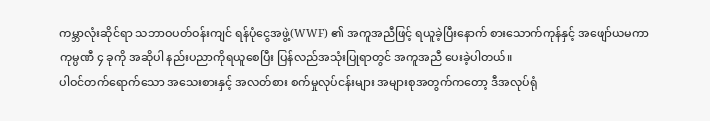ကမ္ဘာလုံးဆိုင်ရာ သဘာဝပတ်ဝန်းကျင် ရန်ပုံငွေအဖွဲ့(WWF) ၏ အကူအညီဖြင့် ရယူခဲ့ပြီးနောက် စားသောက်ကုန်နှင့် အဖျော်ယမကာကုမ္ပဏီ ၄ ခုကို အဆိုပါ နည်းပညာကိုရယူစေပြီး ပြန်လည်အသုံးပြုရာတွင် အကူအညီ ပေးခဲ့ပါတယ်။
ပါဝင်တက်ရောက်သော အသေးစားနှင့် အလတ်စား စက်မှုလုပ်ငန်းများ အများစုအတွက်ကတော့ ဒီအလုပ်ရုံ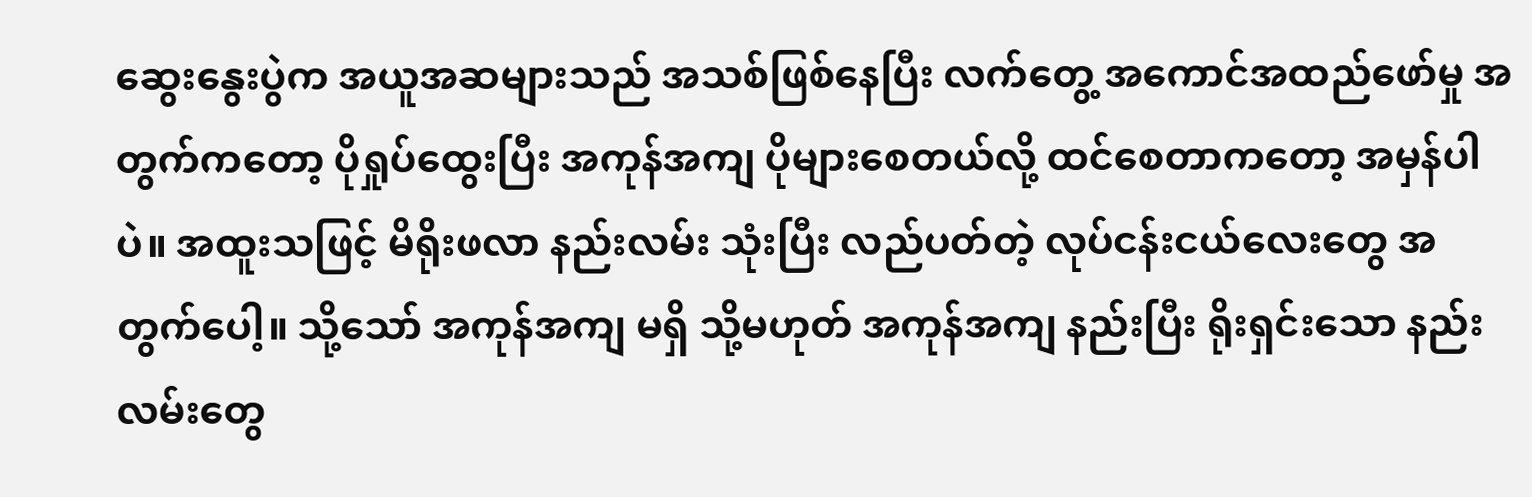ဆွေးနွေးပွဲက အယူအဆများသည် အသစ်ဖြစ်နေပြီး လက်တွေ့ အကောင်အထည်ဖော်မှု အတွက်ကတော့ ပိုရှုပ်ထွေးပြီး အကုန်အကျ ပိုများစေတယ်လို့ ထင်စေတာကတော့ အမှန်ပါပဲ။ အထူးသဖြင့် မိရိုးဖလာ နည်းလမ်း သုံးပြီး လည်ပတ်တဲ့ လုပ်ငန်းငယ်လေးတွေ အတွက်ပေါ့။ သို့သော် အကုန်အကျ မရှိ သို့မဟုတ် အကုန်အကျ နည်းပြီး ရိုးရှင်းသော နည်းလမ်းတွေ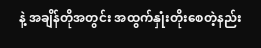နဲ့ အချိန်တိုအတွင်း အထွက်နှုံးတိုးစေတဲ့နည်း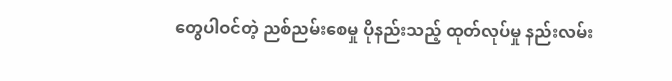တွေပါဝင်တဲ့ ညစ်ညမ်းစေမှု ပိုနည်းသည့် ထုတ်လုပ်မှု နည်းလမ်း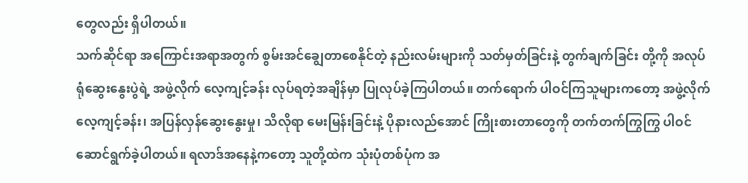တွေလည်း ရှိပါတယ်။
သက်ဆိုင်ရာ အကြောင်းအရာအတွက် စွမ်းအင်ချွေတာစေနိုင်တဲ့ နည်းလမ်းများကို သတ်မှတ်ခြင်းနဲ့ တွက်ချက်ခြင်း တို့ကို အလုပ်ရုံဆွေးနွေးပွဲရဲ့ အဖွဲ့လိုက် လေ့ကျင့်ခန်း လုပ်ရတဲ့အချိန်မှာ ပြုလုပ်ခဲ့ကြပါတယ်။ တက်ရောက် ပါဝင်ကြသူများကတော့ အဖွဲ့လိုက် လေ့ကျင့်ခန်း၊ အပြန်လှန်ဆွေးနွေးမှု၊ သိလိုရာ မေးမြန်းခြင်းနဲ့ ပိုနားလည်အောင် ကြိုးစားတာတွေကို တက်တက်ကြွကြွ ပါဝင် ဆောင်ရွက်ခဲ့ပါတယ်။ ရလာဒ်အနေနဲ့ကတော့ သူတို့ထဲက သုံးပုံတစ်ပုံက အ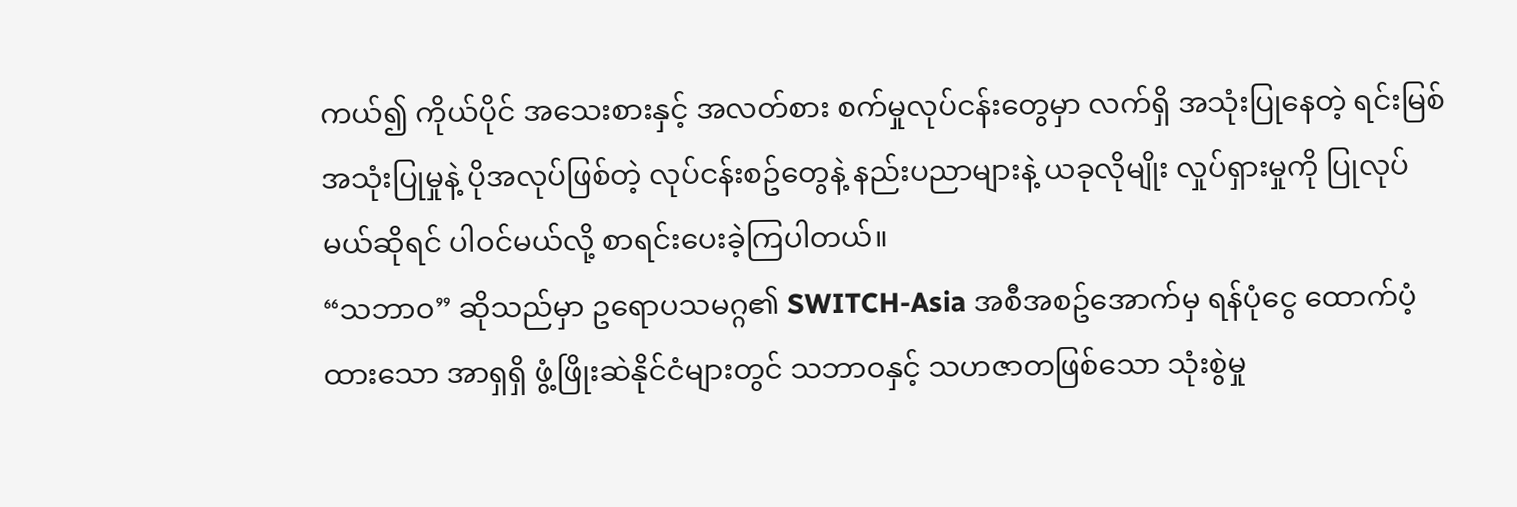ကယ်၍ ကိုယ်ပိုင် အသေးစားနှင့် အလတ်စား စက်မှုလုပ်ငန်းတွေမှာ လက်ရှိ အသုံးပြုနေတဲ့ ရင်းမြစ်အသုံးပြုမှုနဲ့ ပိုအလုပ်ဖြစ်တဲ့ လုပ်ငန်းစဥ်တွေနဲ့ နည်းပညာများနဲ့ ယခုလိုမျိုး လှုပ်ရှားမှုကို ပြုလုပ်မယ်ဆိုရင် ပါဝင်မယ်လို့ စာရင်းပေးခဲ့ကြပါတယ်။
“သဘာဝ” ဆိုသည်မှာ ဥရောပသမဂ္ဂ၏ SWITCH-Asia အစီအစဥ်အောက်မှ ရန်ပုံငွေ ထောက်ပံ့ထားသော အာရှရှိ ဖွံ့ဖြိုးဆဲနိုင်ငံများတွင် သဘာဝနှင့် သဟဇာတဖြစ်သော သုံးစွဲမှု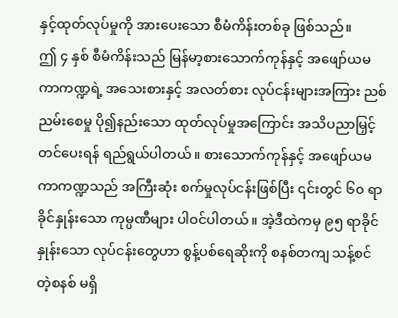နှင့်ထုတ်လုပ်မှုကို အားပေးသော စီမံကိန်းတစ်ခု ဖြစ်သည်။
ဤ ၄ နှစ် စီမံကိန်းသည် မြန်မာ့စားသောက်ကုန်နှင့် အဖျော်ယမကာကဏ္ဍရဲ့ အသေးစားနှင့် အလတ်စား လုပ်ငန်းများအကြား ညစ်ညမ်းစေမှု ပို၍နည်းသော ထုတ်လုပ်မှုအကြောင်း အသိပညာမြှင့်တင်ပေးရန် ရည်ရွယ်ပါတယ်။ စားသောက်ကုန်နှင့် အဖျော်ယမကာကဏ္ဍသည် အကြီးဆုံး စက်မှုလုပ်ငန်းဖြစ်ပြီး ၎င်းတွင် ၆၀ ရာခိုင်နှုန်းသော ကုမ္ပဏီများ ပါဝင်ပါတယ်။ အဲ့ဒီထဲကမှ ၉၅ ရာခိုင်နှုန်းသော လုပ်ငန်းတွေဟာ စွန့်ပစ်ရေဆိုးကို စနစ်တကျ သန့်စင်တဲ့စနစ် မရှိ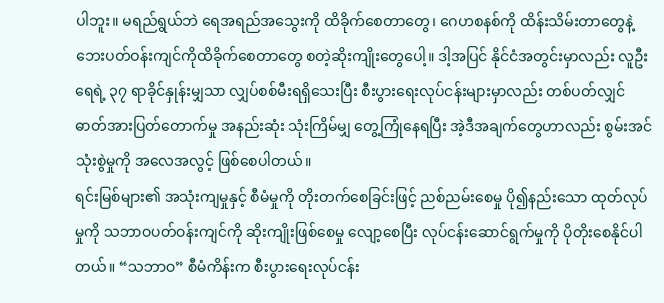ပါဘူး။ မရည်ရွယ်ဘဲ ရေအရည်အသွေးကို ထိခိုက်စေတာတွေ၊ ဂေဟစနစ်ကို ထိန်းသိမ်းတာတွေနဲ့ ဘေးပတ်ဝန်းကျင်ကိုထိခိုက်စေတာတွေ စတဲ့ဆိုးကျိုးတွေပေါ့။ ဒါ့အပြင် နိုင်ငံအတွင်းမှာလည်း လူဦးရေရဲ့ ၃၇ ရာခိုင်နှုန်းမျှသာ လျှပ်စစ်မီးရရှိသေးပြီး စီးပွားရေးလုပ်ငန်းများမှာလည်း တစ်ပတ်လျှင် ဓာတ်အားပြတ်တောက်မှု အနည်းဆုံး သုံးကြိမ်မျှ တွေ့ကြုံနေရပြီး အဲ့ဒီအချက်တွေဟာလည်း စွမ်းအင်သုံးစွဲမှုကို အလေအလွင့် ဖြစ်စေပါတယ်။
ရင်းမြစ်များ၏ အသုံးကျမှုနှင့် စီမံမှုကို တိုးတက်စေခြင်းဖြင့် ညစ်ညမ်းစေမှု ပို၍နည်းသော ထုတ်လုပ်မှုကို သဘာဝပတ်ဝန်းကျင်ကို ဆိုးကျိုးဖြစ်စေမှု လျော့စေပြီး လုပ်ငန်းဆောင်ရွက်မှုကို ပိုတိုးစေနိုင်ပါတယ်။ “သဘာဝ” စီမံကိန်းက စီးပွားရေးလုပ်ငန်း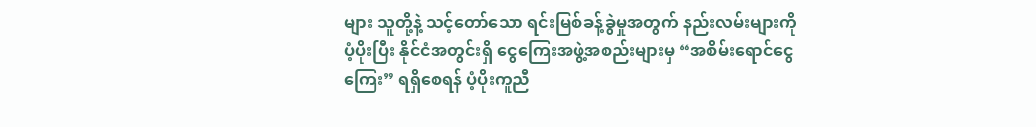များ သူတို့နဲ့ သင့်တော်သော ရင်းမြစ်ခန့်ခွဲမှုအတွက် နည်းလမ်းများကို ပံ့ပိုးပြီး နိုင်ငံအတွင်းရှိ ငွေကြေးအဖွဲ့အစည်းများမှ “အစိမ်းရောင်ငွေကြေး” ရရှိစေရန် ပံ့ပိုးကူညီ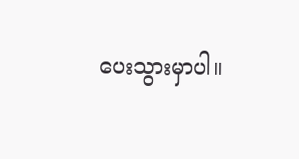ပေးသွားမှာပါ။